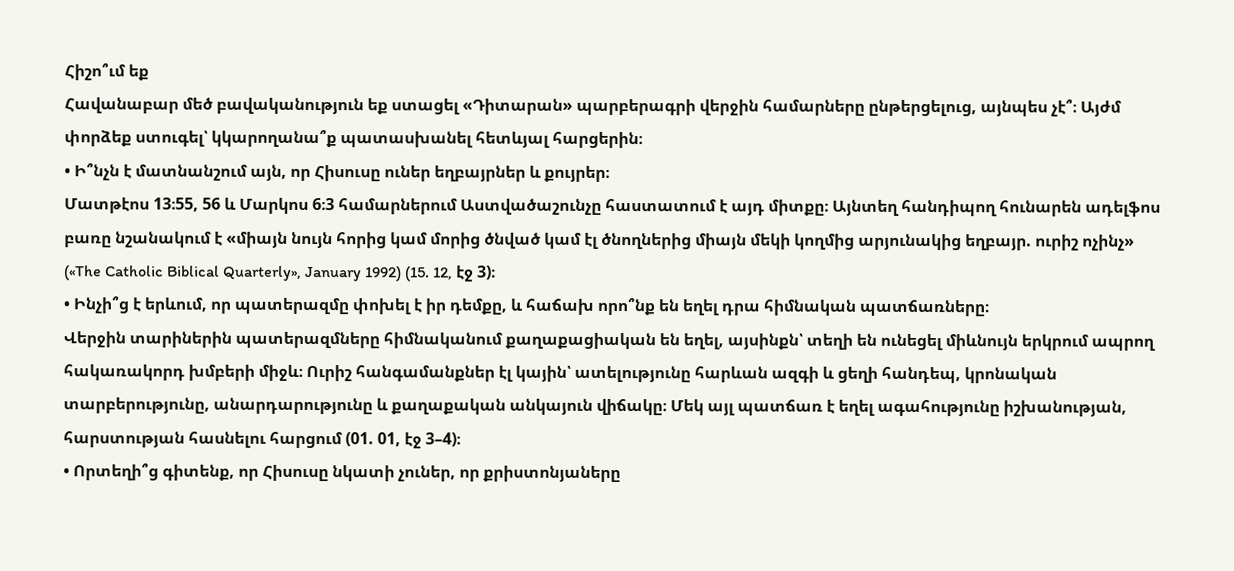Հիշո՞ւմ եք
Հավանաբար մեծ բավականություն եք ստացել «Դիտարան» պարբերագրի վերջին համարները ընթերցելուց, այնպես չէ՞։ Այժմ փորձեք ստուգել՝ կկարողանա՞ք պատասխանել հետևյալ հարցերին։
• Ի՞նչն է մատնանշում այն, որ Հիսուսը ուներ եղբայրներ և քույրեր։
Մատթէոս 13։55, 56 և Մարկոս 6։3 համարներում Աստվածաշունչը հաստատում է այդ միտքը։ Այնտեղ հանդիպող հունարեն ադելֆոս բառը նշանակում է «միայն նույն հորից կամ մորից ծնված կամ էլ ծնողներից միայն մեկի կողմից արյունակից եղբայր. ուրիշ ոչինչ» («The Catholic Biblical Quarterly», January 1992) (15. 12, էջ 3)։
• Ինչի՞ց է երևում, որ պատերազմը փոխել է իր դեմքը, և հաճախ որո՞նք են եղել դրա հիմնական պատճառները։
Վերջին տարիներին պատերազմները հիմնականում քաղաքացիական են եղել, այսինքն՝ տեղի են ունեցել միևնույն երկրում ապրող հակառակորդ խմբերի միջև։ Ուրիշ հանգամանքներ էլ կային՝ ատելությունը հարևան ազգի և ցեղի հանդեպ, կրոնական տարբերությունը, անարդարությունը և քաղաքական անկայուն վիճակը։ Մեկ այլ պատճառ է եղել ագահությունը իշխանության, հարստության հասնելու հարցում (01. 01, էջ 3–4)։
• Որտեղի՞ց գիտենք, որ Հիսուսը նկատի չուներ, որ քրիստոնյաները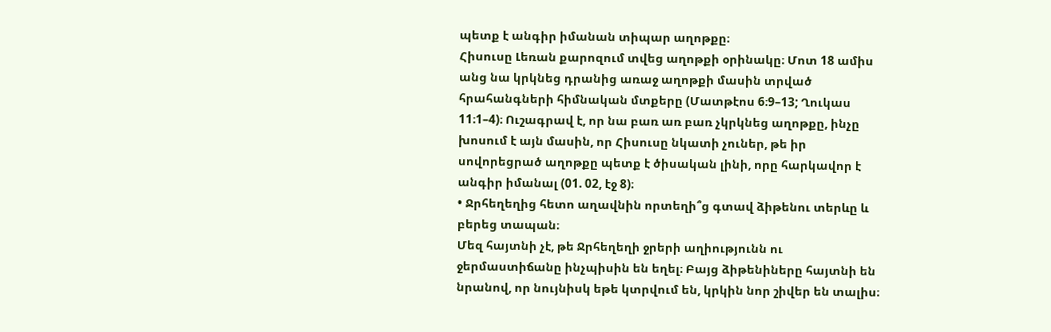պետք է անգիր իմանան տիպար աղոթքը։
Հիսուսը Լեռան քարոզում տվեց աղոթքի օրինակը։ Մոտ 18 ամիս անց նա կրկնեց դրանից առաջ աղոթքի մասին տրված հրահանգների հիմնական մտքերը (Մատթէոս 6։9–13; Ղուկաս 11։1–4)։ Ուշագրավ է, որ նա բառ առ բառ չկրկնեց աղոթքը, ինչը խոսում է այն մասին, որ Հիսուսը նկատի չուներ, թե իր սովորեցրած աղոթքը պետք է ծիսական լինի, որը հարկավոր է անգիր իմանալ (01. 02, էջ 8)։
• Ջրհեղեղից հետո աղավնին որտեղի՞ց գտավ ձիթենու տերևը և բերեց տապան։
Մեզ հայտնի չէ, թե Ջրհեղեղի ջրերի աղիությունն ու ջերմաստիճանը ինչպիսին են եղել։ Բայց ձիթենիները հայտնի են նրանով, որ նույնիսկ եթե կտրվում են, կրկին նոր շիվեր են տալիս։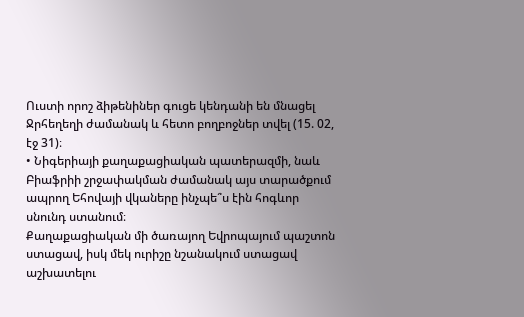Ուստի որոշ ձիթենիներ գուցե կենդանի են մնացել Ջրհեղեղի ժամանակ և հետո բողբոջներ տվել (15. 02, էջ 31)։
• Նիգերիայի քաղաքացիական պատերազմի, նաև Բիաֆրիի շրջափակման ժամանակ այս տարածքում ապրող Եհովայի վկաները ինչպե՞ս էին հոգևոր սնունդ ստանում։
Քաղաքացիական մի ծառայող Եվրոպայում պաշտոն ստացավ, իսկ մեկ ուրիշը նշանակում ստացավ աշխատելու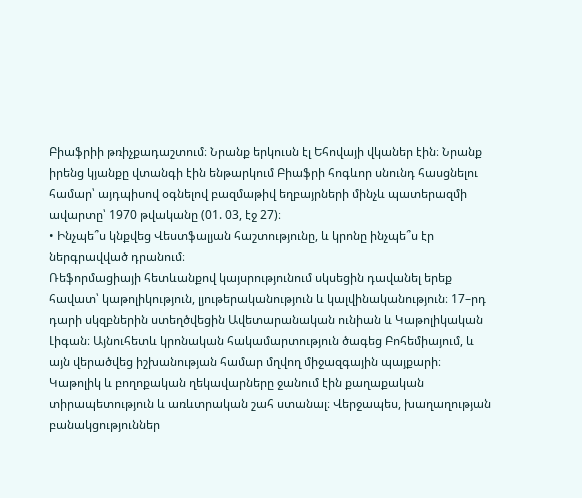Բիաֆրիի թռիչքադաշտում։ Նրանք երկուսն էլ Եհովայի վկաներ էին։ Նրանք իրենց կյանքը վտանգի էին ենթարկում Բիաֆրի հոգևոր սնունդ հասցնելու համար՝ այդպիսով օգնելով բազմաթիվ եղբայրների մինչև պատերազմի ավարտը՝ 1970 թվականը (01. 03, էջ 27)։
• Ինչպե՞ս կնքվեց Վեստֆալյան հաշտությունը, և կրոնը ինչպե՞ս էր ներգրավված դրանում։
Ռեֆորմացիայի հետևանքով կայսրությունում սկսեցին դավանել երեք հավատ՝ կաթոլիկություն, լյութերականություն և կալվինականություն։ 17–րդ դարի սկզբներին ստեղծվեցին Ավետարանական ունիան և Կաթոլիկական Լիգան։ Այնուհետև կրոնական հակամարտություն ծագեց Բոհեմիայում, և այն վերածվեց իշխանության համար մղվող միջազգային պայքարի։ Կաթոլիկ և բողոքական ղեկավարները ջանում էին քաղաքական տիրապետություն և առևտրական շահ ստանալ։ Վերջապես, խաղաղության բանակցություններ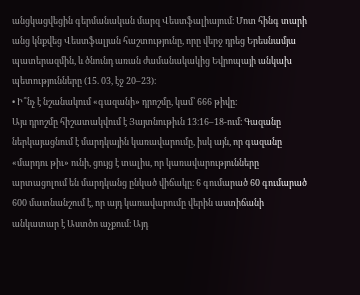անցկացվեցին գերմանական մարզ Վեստֆալիայում։ Մոտ հինգ տարի անց կնքվեց Վեստֆալյան հաշտությունը, որը վերջ դրեց Երեսնամյա պատերազմին, և ծնունդ առան ժամանակակից Եվրոպայի անկախ պետությունները (15. 03, էջ 20–23)։
• Ի՞նչ է նշանակում «գազանի» դրոշմը, կամ՝ 666 թիվը։
Այս դրոշմը հիշատակվում է Յայտնութիւն 13։16–18-ում։ Գազանը ներկայացնում է մարդկային կառավարումը, իսկ այն, որ գազանը «մարդու թիւ» ունի, ցույց է տալիս, որ կառավարությունները արտացոլում են մարդկանց ընկած վիճակը։ 6 գումարած 60 գումարած 600 մատնանշում է, որ այդ կառավարումը վերին աստիճանի անկատար է Աստծո աչքում։ Այդ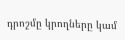դրոշմը կրողները կամ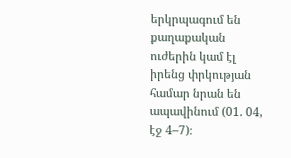երկրպագում են քաղաքական ուժերին կամ էլ իրենց փրկության համար նրան են ապավինում (01. 04, էջ 4–7)։